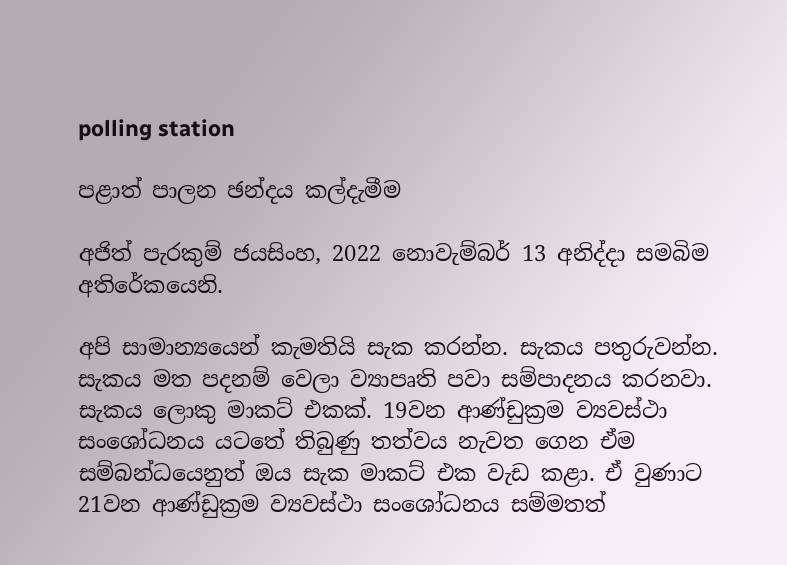polling station

පළාත් පාලන ඡන්දය කල්දැමීම

අජිත් පැරකුම් ජයසිංහ, 2022 නොවැම්බර් 13 අනිද්දා සමබිම අතිරේකයෙනි.

අපි සාමාන්‍යයෙන් කැමතියි සැක කරන්න. සැකය පතුරුවන්න. සැකය මත පදනම් වෙලා ව්‍යාපෘති පවා සම්පාදනය කරනවා. සැකය ලොකු මාකට් එකක්. 19වන ආණ්ඩුක්‍රම ව්‍යවස්ථා සංශෝධනය යටතේ තිබුණු තත්වය නැවත ගෙන ඒම සම්බන්ධයෙනුත් ඔය සැක මාකට් එක වැඩ කළා. ඒ වුණාට 21වන ආණ්ඩුක්‍රම ව්‍යවස්ථා සංශෝධනය සම්මතත්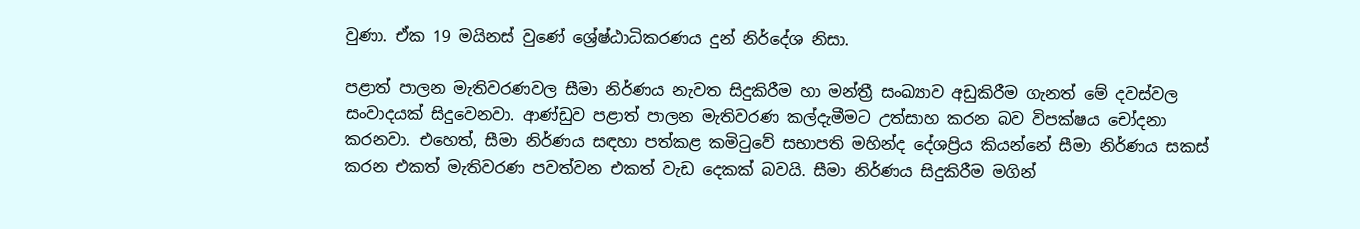වුණා. ඒක 19 මයිනස් වුණේ ශ්‍රේෂ්ඨාධිකරණය දුන් නිර්දේශ නිසා.

පළාත් පාලන මැතිවරණවල සීමා නිර්ණය නැවත සිදුකිරීම හා මන්ත්‍රී සංඛ්‍යාව අඩුකිරීම ගැනත් මේ දවස්වල සංවාදයක් සිදුවෙනවා. ආණ්ඩුව පළාත් පාලන මැතිවරණ කල්දැමීමට උත්සාහ කරන බව විපක්ෂය චෝදනා කරනවා. එහෙත්, සීමා නිර්ණය සඳහා පත්කළ කමිටුවේ සභාපති මහින්ද දේශප්‍රිය කියන්නේ සීමා නිර්ණය සකස් කරන එකත් මැතිවරණ පවත්වන එකත් වැඩ දෙකක් බවයි. සීමා නිර්ණය සිදුකිරීම මගින්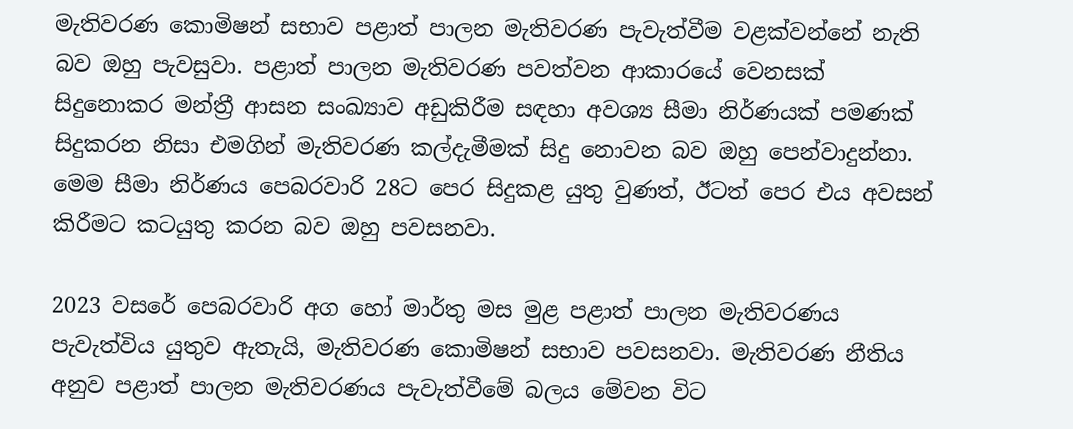මැතිවරණ කොමිෂන් සභාව පළාත් පාලන මැතිවරණ පැවැත්වීම වළක්වන්නේ නැති බව ඔහු පැවසුවා. පළාත් පාලන මැතිවරණ පවත්වන ආකාරයේ වෙනසක් සිදුනොකර මන්ත්‍රී ආසන සංඛ්‍යාව අඩුකිරීම සඳහා අවශ්‍ය සීමා නිර්ණයක් පමණක් සිදුකරන නිසා එමගින් මැතිවරණ කල්දැමීමක් සිදු නොවන බව ඔහු පෙන්වාදුන්නා. මෙම සීමා නිර්ණය පෙබරවාරි 28ට පෙර සිදුකළ යුතු වුණත්, ඊටත් පෙර එය අවසන් කිරීමට කටයුතු කරන බව ඔහු පවසනවා.

2023 වසරේ පෙබරවාරි අග හෝ මාර්තු මස මුළ පළාත් පාලන මැතිවරණය පැවැත්විය යුතුව ඇතැයි, මැතිවරණ කොමිෂන් සභාව පවසනවා. මැතිවරණ නීතිය අනුව පළාත් පාලන මැතිවරණය පැවැත්වීමේ බලය මේවන විට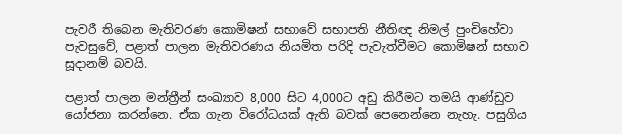පැවරී තිබෙන මැතිවරණ කොමිෂන් සභාවේ සභාපති නීතිඥ නිමල් පුංචිහේවා පැවසුවේ, පළාත් පාලන මැතිවරණය නියමිත පරිදි පැවැත්වීමට කොමිෂන් සභාව සූදානම් බවයි.

පළාත් පාලන මන්ත්‍රීන් සංඛ්‍යාව 8,000 සිට 4,000ට අඩු කිරීමට තමයි ආණ්ඩුව යෝජනා කරන්නෙ. ඒක ගැන විරෝධයක් ඇති බවක් පෙනෙන්නෙ නැහැ. පසුගිය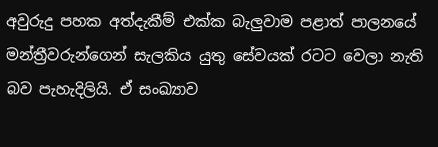අවුරුදු පහක අත්දැකීම් එක්ක බැලුවාම පළාත් පාලනයේ මන්ත්‍රීවරුන්ගෙන් සැලකිය යුතු සේවයක් රටට වෙලා නැති බව පැහැදිලියි. ඒ සංඛ්‍යාව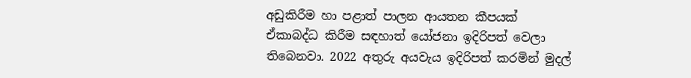අඩුකිරීම හා පළාත් පාලන ආයතන කීපයක් ඒකාබද්ධ කිරීම සඳහාත් යෝජනා ඉදිරිපත් වෙලා තිබෙනවා. 2022 අතුරු අයවැය ඉදිරිපත් කරමින් මුදල්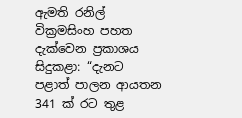ඇමති රනිල් වික්‍රමසිංහ පහත දැක්වෙන ප්‍රකාශය සිදුකළා: “දැනට පළාත් පාලන ආයතන 341 ක් රට තුළ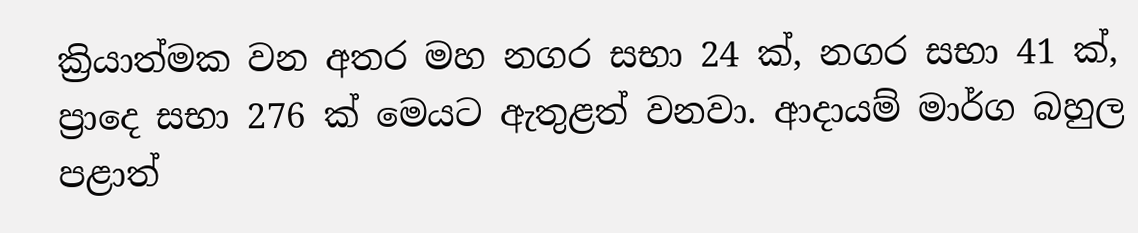ක්‍රියාත්මක වන අතර මහ නගර සභා 24 ක්, නගර සභා 41 ක්, ප්‍රාදෙ සභා 276 ක් මෙයට ඇතුළත් වනවා. ආදායම් මාර්ග බහුල පළාත්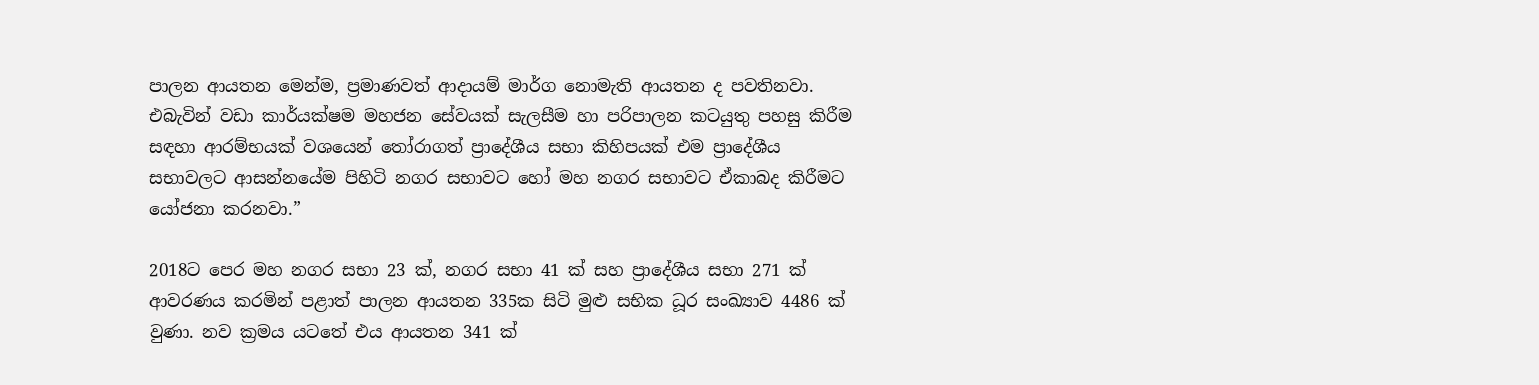පාලන ආයතන මෙන්ම, ප්‍රමාණවත් ආදායම් මාර්ග නොමැති ආයතන ද පවතිනවා. එබැවින් වඩා කාර්යක්ෂම මහජන සේවයක් සැලසීම හා පරිපාලන කටයුතු පහසු කිරීම සඳහා ආරම්භයක් වශයෙන් තෝරාගත් ප්‍රාදේශීය සභා කිහිපයක් එම ප්‍රාදේශීය සභාවලට ආසන්නයේම පිහිටි නගර සභාවට හෝ මහ නගර සභාවට ඒකාබද කිරීමට යෝජනා කරනවා.”

2018ට පෙර මහ නගර සභා 23 ක්, නගර සභා 41 ක් සහ ප්‍රාදේශීය සභා 271 ක් ආවරණය කරමින් පළාත් පාලන ආයතන 335ක සිටි මුළු සභික ධූර සංඛ්‍යාව 4486 ක් වුණා. නව ක්‍රමය යටතේ එය ආයතන 341 ක්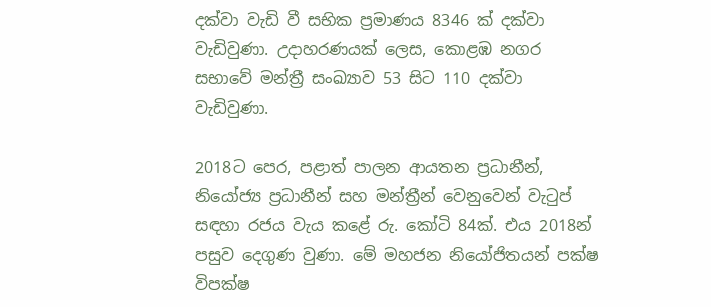දක්වා වැඩි වී සභික ප්‍රමාණය 8346 ක් දක්වා වැඩිවුණා. උදාහරණයක් ලෙස, කොළඹ නගර සභාවේ මන්ත්‍රී සංඛ්‍යාව 53 සිට 110 දක්වා වැඩිවුණා.

2018ට පෙර, පළාත් පාලන ආයතන ප්‍රධානීන්, නියෝජ්‍ය ප්‍රධානීන් සහ මන්ත්‍රීන් වෙනුවෙන් වැටුප් සඳහා රජය වැය කළේ රු. කෝටි 84ක්. එය 2018න් පසුව දෙගුණ වුණා. මේ මහජන නියෝජිතයන් පක්ෂ විපක්ෂ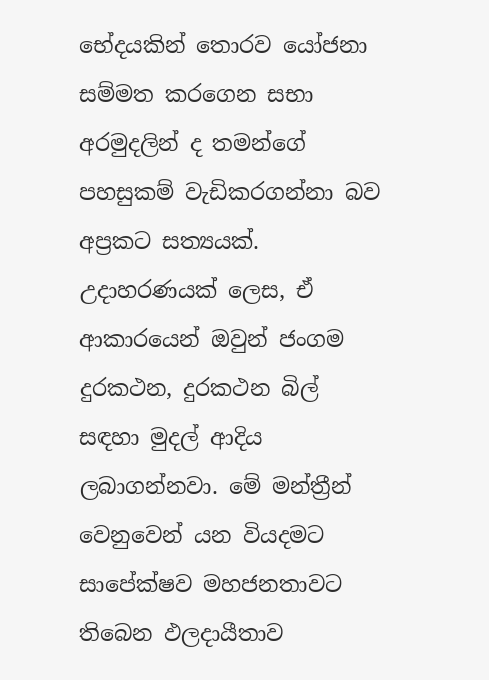භේදයකින් තොරව යෝජනා සම්මත කරගෙන සභා අරමුදලින් ද තමන්ගේ පහසුකම් වැඩිකරගන්නා බව අප්‍රකට සත්‍යයක්. උදාහරණයක් ලෙස, ඒ ආකාරයෙන් ඔවුන් ජංගම දුරකථන, දුරකථන බිල් සඳහා මුදල් ආදිය ලබාගන්නවා. මේ මන්ත්‍රීන් වෙනුවෙන් යන වියදමට සාපේක්ෂව මහජනතාවට තිබෙන ඵලදායීතාව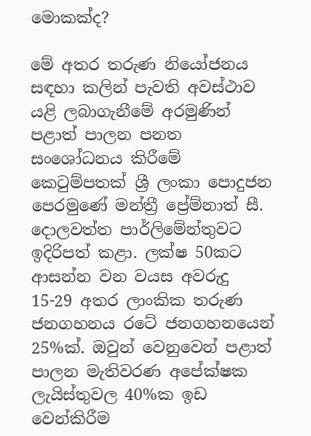මොකක්ද?

මේ අතර තරුණ නියෝජනය සඳහා කලින් පැවති අවස්ථාව යළි ලබාගැනීමේ අරමුණින් පළාත් පාලන පනත සංශෝධනය කිරීමේ කෙටුම්පතක් ශ්‍රී ලංකා පොදුජන පෙරමුණේ මන්ත්‍රී ප්‍රේම්නාත් සී. දොලවත්ත පාර්ලිමේන්තුවට ඉදිරිපත් කළා. ලක්ෂ 50කට ආසන්න වන වයස අවරුදු 15-29 අතර ලාංකික තරුණ ජනගහනය රටේ ජනගහනයෙන් 25%ක්. ඔවුන් වෙනුවෙන් පළාත් පාලන මැතිවරණ අපේක්ෂක ලැයිස්තුවල 40%ක ඉඩ වෙන්කිරීම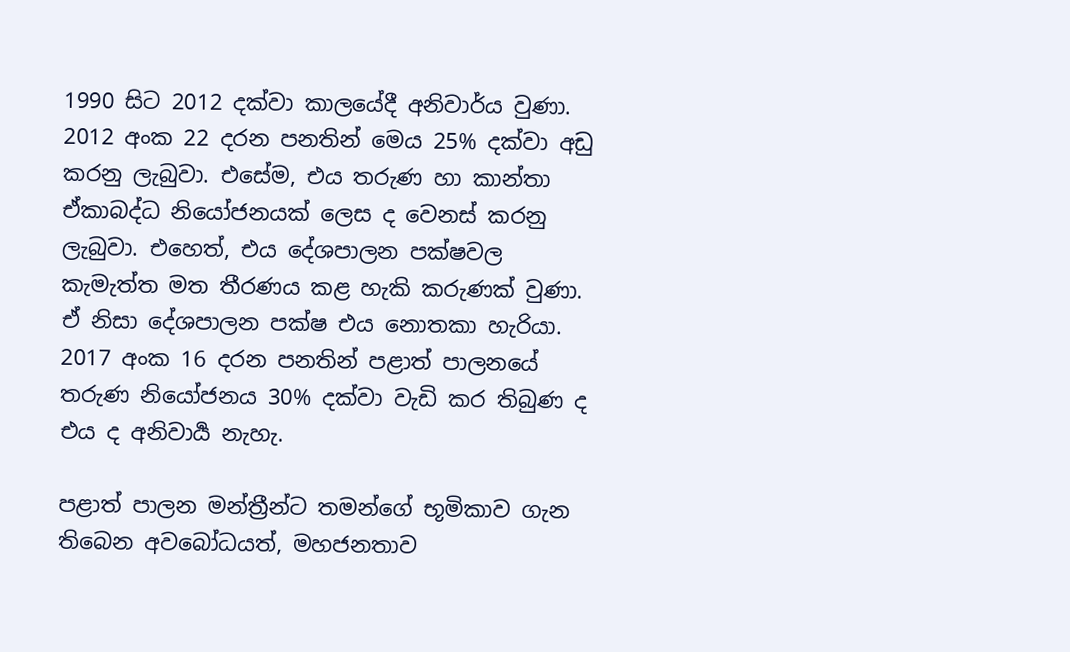1990 සිට 2012 දක්වා කාලයේදී අනිවාර්ය වුණා. 2012 අංක 22 දරන පනතින් මෙය 25% දක්වා අඩු කරනු ලැබුවා. එසේම, එය තරුණ හා කාන්තා ඒකාබද්ධ නියෝජනයක් ලෙස ද වෙනස් කරනු ලැබුවා. එහෙත්, එය දේශපාලන පක්ෂවල කැමැත්ත මත තීරණය කළ හැකි කරුණක් වුණා. ඒ නිසා දේශපාලන පක්ෂ එය නොතකා හැරියා. 2017 අංක 16 දරන පනතින් පළාත් පාලනයේ තරුණ නියෝජනය 30% දක්වා වැඩි කර තිබුණ ද එය ද අනිවාර්‍ය නැහැ.

පළාත් පාලන මන්ත්‍රීන්ට තමන්ගේ භූමිකාව ගැන තිබෙන අවබෝධයත්, මහජනතාව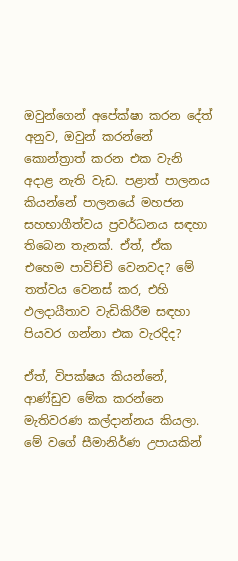ඔවුන්ගෙන් අපේක්ෂා කරන දේත් අනුව, ඔවුන් කරන්නේ කොන්ත්‍රාත් කරන එක වැනි අදාළ නැති වැඩ. පළාත් පාලනය කියන්නේ පාලනයේ මහජන සහභාගීත්වය ප්‍රවර්ධනය සඳහා තිබෙන තැනක්. ඒත්, ඒක එහෙම පාවිච්චි වෙනවද? මේ තත්වය වෙනස් කර, එහි ඵලදායීතාව වැඩිකිරීම සඳහා පියවර ගන්නා එක වැරදිද?

ඒත්, විපක්ෂය කියන්නේ, ආණ්ඩුව මේක කරන්නෙ මැතිවරණ කල්දාන්නය කියලා. මේ වගේ සීමානිර්ණ උපායකින්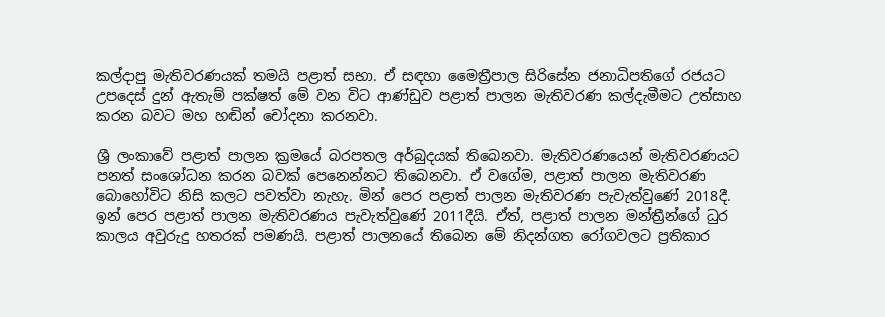කල්දාපු මැතිවරණයක් තමයි පළාත් සභා. ඒ සඳහා මෛත්‍රීපාල සිරිසේන ජනාධිපතිගේ රජයට උපදෙස් දුන් ඇතැම් පක්ෂත් මේ වන විට ආණ්ඩුව පළාත් පාලන මැතිවරණ කල්දැමීමට උත්සාහ කරන බවට මහ හඬින් චෝදනා කරනවා.

ශ්‍රී ලංකාවේ පළාත් පාලන ක්‍රමයේ බරපතල අර්බුදයක් තිබෙනවා. මැතිවරණයෙන් මැතිවරණයට පනත් සංශෝධන කරන බවක් පෙනෙන්නට තිබෙනවා. ඒ වගේම, පළාත් පාලන මැතිවරණ බොහෝවිට නිසි කලට පවත්වා නැහැ. මින් පෙර පළාත් පාලන මැතිවරණ පැවැත්වුණේ 2018දී. ඉන් පෙර පළාත් පාලන මැතිවරණය පැවැත්වුණේ 2011දීයි. ඒත්, පළාත් පාලන මන්ත්‍රීන්ගේ ධුර කාලය අවුරුදු හතරක් පමණයි. පළාත් පාලනයේ තිබෙන මේ නිදන්ගත රෝගවලට ප්‍රතිකාර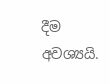දීම අවශ්‍යයි.